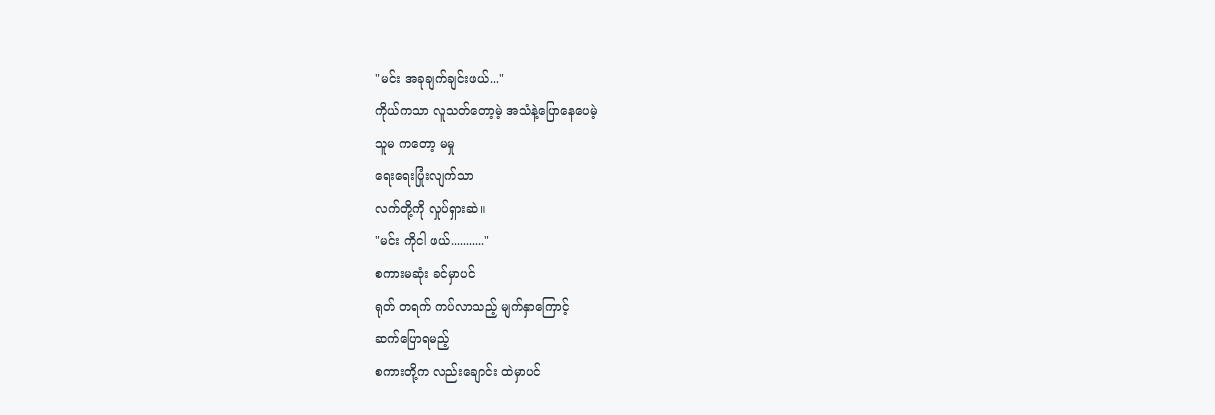"မင်း အခုချက်ချင်းဖယ်..."
ကိုယ်ကသာ လူသတ်တော့မဲ့ အသံနဲ့ပြောနေပေမဲ့
သူမ ကတော့ မမှု
ရေးရေးပြုံးလျက်သာ
လက်တို့ကို လှုပ်ရှားဆဲ။
"မင်း ကိုငါ ဖယ်..........."
စကားမဆုံး ခင်မှာပင်
ရုတ် တရက် ကပ်လာသည့် မျက်နှာကြောင့်
ဆက်ပြောရမည့်
စကားတို့က လည်းချောင်း ထဲမှာပင်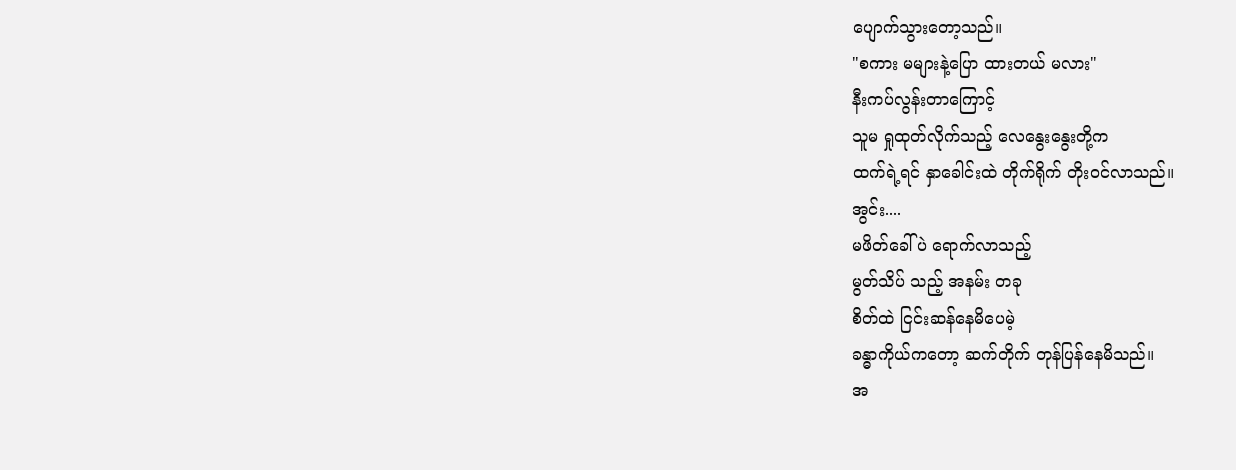ပျောက်သွားတော့သည်။
"စကား မများနဲ့ပြော ထားတယ် မလား"
နီးကပ်လွန်းတာကြောင့်
သူမ ရှုထုတ်လိုက်သည့် လေနွေးနွေးတို့က
ထက်ရဲ့ရင် နှာခေါင်းထဲ တိုက်ရိုက် တိုးဝင်လာသည်။
အွင်း....
မဖိတ်ခေါ်ပဲ ရောက်လာသည့်
မွတ်သိပ် သည့် အနမ်း တခု
စိတ်ထဲ ငြင်းဆန်နေမိပေမဲ့
ခန္ဓာကိုယ်ကတော့ ဆက်တိုက် တုန်ပြန်နေမိသည်။
အ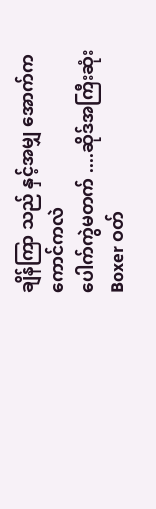ချိန်ကြာ သည် နှင့်အမျှ အောက်ကကောင်ကလဲ
ပေါက်ကွဲမတက် ....ဆိုဒ်အကြီးဆုံး Boxer ဝတ်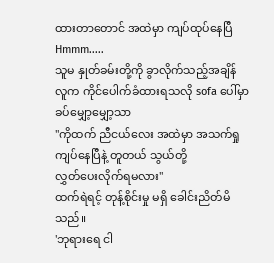ထားတာတောင် အထဲမှာ ကျပ်ထုပ်နေပြီ
Hmmm.....
သူမ နှုတ်ခမ်းတို့ကို ခွာလိုက်သည့်အချိန်
လူက ကိုင်ပေါက်ခံထားရသလို sofa ပေါ်မှာ
ခပ်မျှော့မျှော့သာ
"ကိုထက် ညီငယ်လေး အထဲမှာ အသက်ရှု
ကျပ်နေပြီနဲ့ တူတယ် သွယ်တို့
လွှတ်ပေးလိုက်ရမလား"
ထက်ရဲရင့် တုန့်စိုင်းမှု မရှိ ခေါင်းညိတ်မိသည်။
'ဘုရားရေ ငါ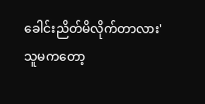ခေါင်းညိတ်မိလိုက်တာလား'
သူမကတော့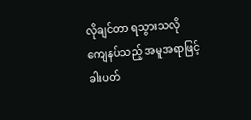လိုချင်တာ ရသွားသလို
ကျေနပ်သည့် အမူအရာဖြင့်
ခါးပတ်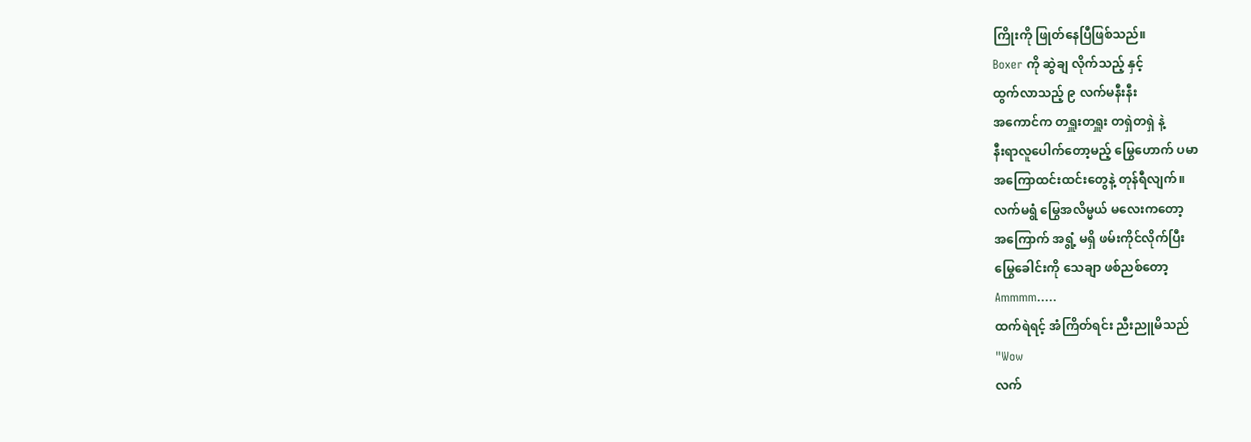ကြိုးကို ဖြုတ်နေပြီဖြစ်သည်။
Boxer ကို ဆွဲချ လိုက်သည့် နှင့်
ထွက်လာသည့် ၉ လက်မနီးနီး
အကောင်က တရှူးတရှူး တရှဲတရှဲ နဲ့
နီးရာလူပေါက်တော့မည့် မြွေဟောက် ပမာ
အကြောထင်းထင်းတွေနဲ့ တုန်ရီလျက်။
လက်မရွံ မြွေအလိမ္မယ် မလေးကတော့
အကြောက် အရွံ့ မရှိ ဖမ်းကိုင်လိုက်ပြီး
မြွေခေါင်းကို သေချာ ဖစ်ညစ်တော့
Ammmm.....
ထက်ရဲရင့် အံကြိတ်ရင်း ညီးညူမိသည်
"Wow
လက်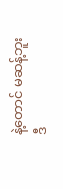နဲ့တောင် မဆန့်ဘူး
ဒီ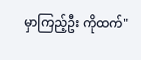မှာကြည့်ဦး ကိုထက်"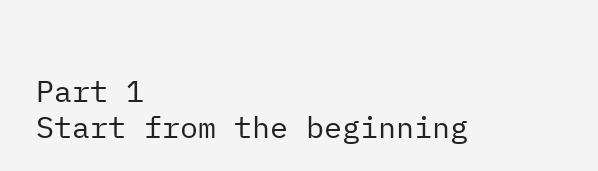Part 1
Start from the beginning